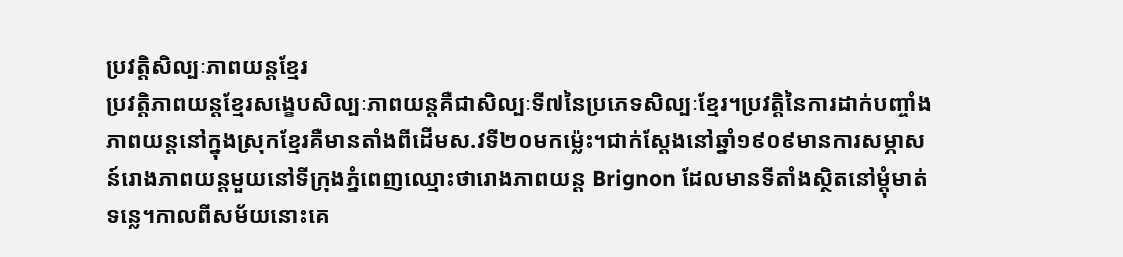ប្រវត្តិសិល្បៈភាពយន្តខ្មែរ
ប្រវត្តិភាពយន្តខ្មែរសង្ខេបសិល្បៈភាពយន្តគឺជាសិល្បៈទី៧នៃប្រភេទសិល្បៈខ្មែរ។ប្រវត្តិនៃការដាក់បញ្ចាំងភាពយន្តនៅក្នុងស្រុកខ្មែរគឺមានតាំងពីដើមស.វទី២០មកម្ល៉េះ។ជាក់ស្ដែងនៅឆ្នាំ១៩០៩មានការសម្ភាសន៍រោងភាពយន្តមួយនៅទីក្រុងភ្នំពេញឈ្មោះថារោងភាពយន្ត Brignon ដែលមានទីតាំងស្ថិតនៅម្ដុំមាត់ទន្លេ។កាលពីសម័យនោះគេ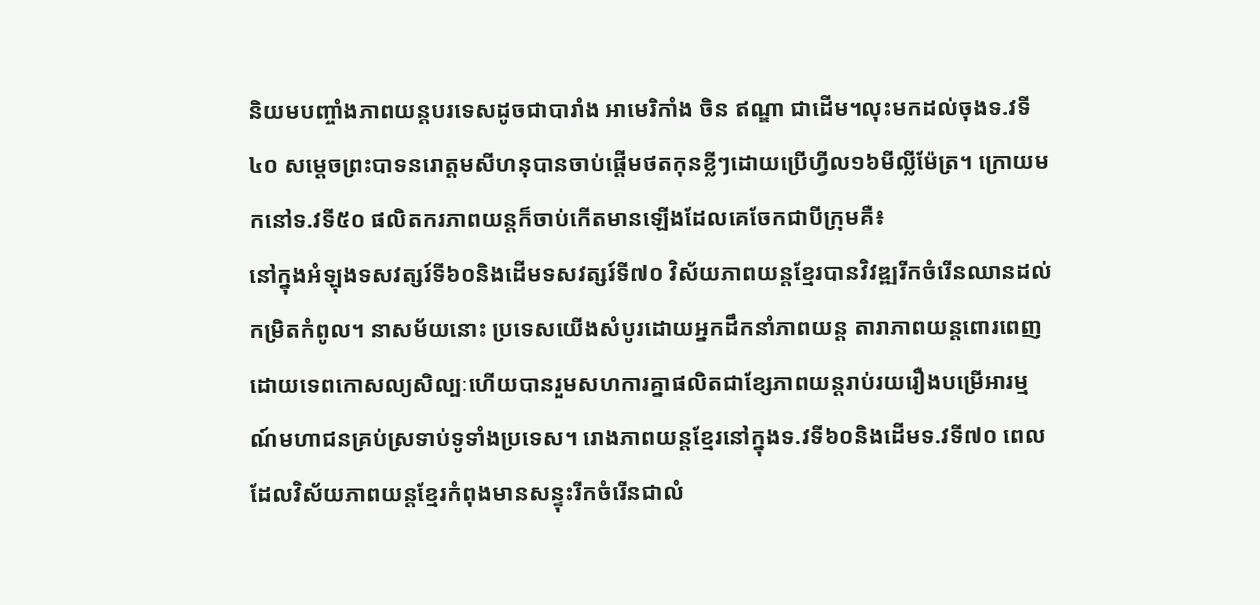និយមបញ្ចាំងភាពយន្តបរទេសដូចជាបារាំង អាមេរិកាំង ចិន ឥណ្ឌា ជាដើម។លុះមកដល់ចុងទ.វទី៤០ សម្ដេចព្រះបាទនរោត្តមសីហនុបានចាប់ផ្ដើមថតកុនខ្លីៗដោយប្រើហ្វីល១៦មីល្លីម៉ែត្រ។ ក្រោយមកនៅទ.វទី៥០ ផលិតករភាពយន្តក៏ចាប់កើតមានឡើងដែលគេចែកជាបីក្រុមគឺ៖
នៅក្នុងអំឡុងទសវត្សរ៍ទី៦០និងដើមទសវត្សរ៍ទី៧០ វិស័យភាពយន្តខ្មែរបានវិវឌ្ឍរីកចំរើនឈានដល់កម្រិតកំពូល។ នាសម័យនោះ ប្រទេសយើងសំបូរដោយអ្នកដឹកនាំភាពយន្ត តារាភាពយន្តពោរពេញដោយទេពកោសល្យសិល្បៈហើយបានរួមសហការគ្នាផលិតជាខ្សែភាពយន្តរាប់រយរឿងបម្រើអារម្មណ៍មហាជនគ្រប់ស្រទាប់ទូទាំងប្រទេស។ រោងភាពយន្តខ្មែរនៅក្នុងទ.វទី៦០និងដើមទ.វទី៧០ ពេលដែលវិស័យភាពយន្តខ្មែរកំពុងមានសន្ទុះរីកចំរើនជាលំ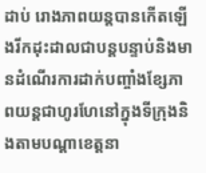ដាប់ រោងភាពយន្តបានកើតឡើងរីកដុះដាលជាបន្តបន្ទាប់និងមានដំណើរការដាក់បញ្ចាំងខ្សែភាពយន្តជាហូរហែនៅក្នុងទីក្រុងនិងតាមបណ្ដាខេត្តនា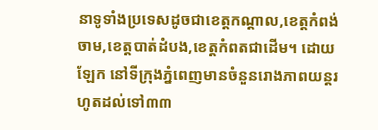នាទូទាំងប្រទេសដូចជាខេត្តកណ្ដាល,ខេត្តកំពង់ចាម,ខេត្តបាត់ដំបង,ខេត្តកំពតជាដើម។ ដោយឡែក នៅទីក្រុងភ្នំពេញមានចំនួនរោងភាពយន្តរហូតដល់ទៅ៣៣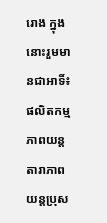រោង ក្នុងនោះរួមមានជាអាទិ៍៖
ផលិតកម្មភាពយន្ត
តារាភាពយន្តប្រុស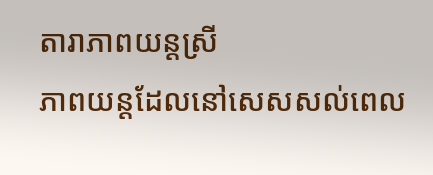តារាភាពយន្តស្រី
ភាពយន្តដែលនៅសេសសល់ពេល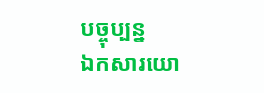បច្ចុប្បន្ន
ឯកសារយោ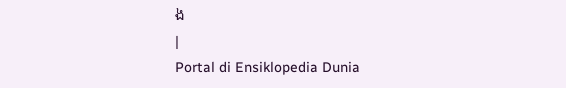ង
|
Portal di Ensiklopedia Dunia